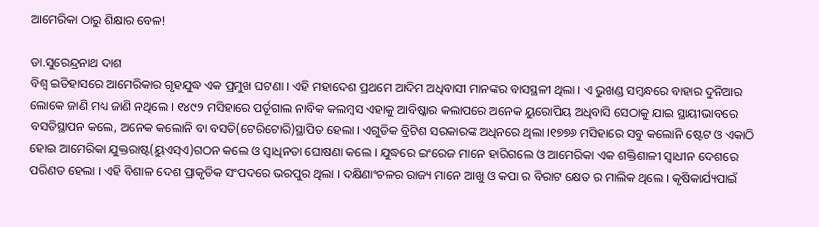ଆମେରିକା ଠାରୁ ଶିକ୍ଷାର ବେଳ!

ଡା.ସୁରେନ୍ଦ୍ରନାଥ ଦାଶ
ବିଶ୍ୱ ଇତିହାସରେ ଆମେରିକାର ଗୃହଯୁଦ୍ଧ ଏକ ପ୍ରମୁଖ ଘଟଣା । ଏହି ମହାଦେଶ ପ୍ରଥମେ ଆଦିମ ଅଧିବାସୀ ମାନଙ୍କର ବାସସ୍ଥଳୀ ଥିଲା । ଏ ଭୁଖଣ୍ଡ ସମ୍ବନ୍ଧରେ ବାହାର ଦୁନିଆର ଲୋକେ ଜାଣି ମଧ୍ୟ ଜାଣି ନଥିଲେ । ୧୪୯୨ ମସିହାରେ ପର୍ତୂଗାଲ ନାବିକ କଲମ୍ବସ ଏହାକୁ ଆବିଷ୍କାର କଲାପରେ ଅନେକ ୟୁରୋପିୟ ଅଧିବାସି ସେଠାକୁ ଯାଇ ସ୍ଥାୟୀଭାବରେ ବସତିସ୍ଥାପନ କଲେ, ଅନେକ କଲୋନି ବା ବସତି(ଟେରିଟୋରି)ସ୍ଥାପିତ ହେଲା । ଏଗୁଡିକ ବ୍ରିଟିଶ ସରକାରଙ୍କ ଅଧିନରେ ଥିଲା ।୧୭୭୬ ମସିହାରେ ସବୁ କଲୋନି ଷ୍ଟେଟ ଓ ଏକାଠି ହୋଇ ଆମେରିକା ଯୁକ୍ତରାଷ୍ଟ(ୟୁଏସ୍ଏ)ଗଠନ କଲେ ଓ ସ୍ୱାଧିନତା ଘୋଷଣା କଲେ । ଯୁଦ୍ଧରେ ଇଂରେଜ ମାନେ ହାରିଗଲେ ଓ ଆମେରିକା ଏକ ଶକ୍ତିଶାଳୀ ସ୍ୱାଧୀନ ଦେଶରେ ପରିଣତ ହେଲା । ଏହି ବିଶାଳ ଦେଶ ପ୍ରାକୃତିକ ସଂପଦରେ ଭରପୁର ଥିଲା । ଦକ୍ଷିଣାଂଚଳର ରାଜ୍ୟ ମାନେ ଆଖୁ ଓ କପା ର ବିରାଟ କ୍ଷେତ ର ମାଲିକ ଥିଲେ । କୃଷିକାର୍ଯ୍ୟପାଇଁ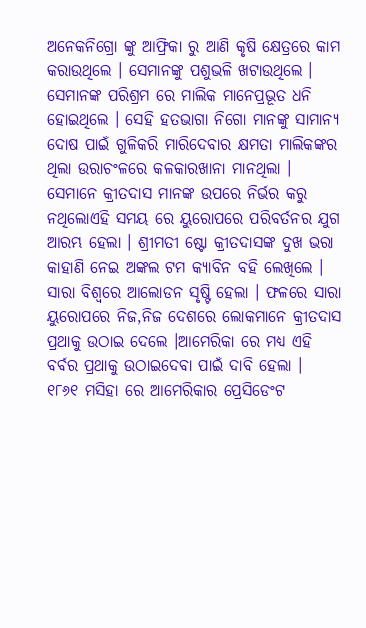ଅନେକନିଗ୍ରୋ ଙ୍କୁ ଆଫ୍ରିକା ରୁ ଆଣି କୃଷି କ୍ଷେତ୍ରରେ କାମ କରାଉଥିଲେ । ସେମାନଙ୍କୁ ପଶୁଭଳି ଖଟାଉଥିଲେ । ସେମାନଙ୍କ ପରିଶ୍ରମ ରେ ମାଲିକ ମାନେପ୍ରଭୂତ ଧନି ହୋଇଥିଲେ । ସେହି ହତଭାଗା ନିଗୋ ମାନଙ୍କୁ ସାମାନ୍ୟ ଦୋଷ ପାଇଁ ଗୁଳିକରି ମାରିଦେବାର କ୍ଷମତା ମାଲିକଙ୍କର ଥିଲା ଉରାଚଂଳରେ କଳକାରଖାନା ମାନଥିଲା । ସେମାନେ କ୍ରୀତଦାସ ମାନଙ୍କ ଉପରେ ନିର୍ଭର କରୁ ନଥିଲୋଏହି ସମୟ ରେ ୟୁରୋପରେ ପରିବର୍ତନର ଯୁଗ ଆରମ୍ଭ ହେଲା । ଶ୍ରୀମତୀ ଷ୍ଟୋ କ୍ରୀତଦାସଙ୍କ ଦୁଖ ଭରା କାହାଣି ନେଇ ଅଙ୍କଲ ଟମ କ୍ୟାବିନ ବହି ଲେଖିଲେ । ସାରା ବିଶ୍ୱରେ ଆଲୋଡନ ସୃଷ୍ଟି ହେଲା । ଫଳରେ ସାରା ୟୁରୋପରେ ନିଜ,ନିଜ ଦେଶରେ ଲୋକମାନେ କ୍ରୀତଦାସ ପ୍ରଥାକୁ ଉଠାଇ ଦେଲେ ।ଆମେରିକା ରେ ମଧ୍ୟ ଏହି ବର୍ବର ପ୍ରଥାକୁ ଉଠାଇଦେବା ପାଇଁ ଦାବି ହେଲା ।
୧୮୬୧ ମସିହା ରେ ଆମେରିକାର ପ୍ରେସିଡେଂଟ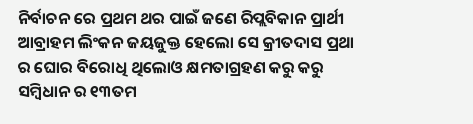ନିର୍ବାଚନ ରେ ପ୍ରଥମ ଥର ପାଇଁ ଜଣେ ରିପ୍ଲବିକାନ ପ୍ରାର୍ଥୀ ଆବ୍ରାହମ ଲିଂକନ ଜୟଜୁକ୍ତ ହେଲୋ ସେ କ୍ରୀତଦାସ ପ୍ରଥା ର ଘୋର ବିରୋଧି ଥିଲୋଓ କ୍ଷମତାଗ୍ରହଣ କରୁ କରୁ ସମ୍ବିଧାନ ର ୧୩ତମ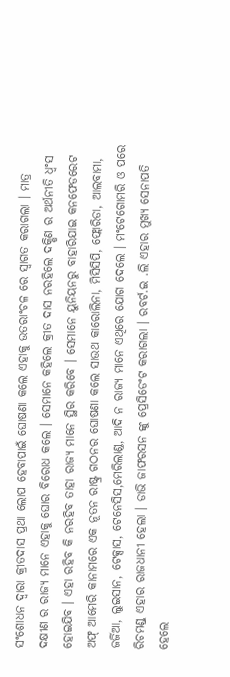ସଂଶୋଧନ ଦ୍ୱାରା କ୍ରୀତଦାସ ପ୍ରଥା ଲୋପ ହେବାପାଇଁ ଘୋଷଣା କଲେ ଏହାକୁ ଉତରାଂଚଳ ରେ ସ୍ୱାଗତ କରାଗଲା । ମାତ୍ର ଦକ୍ଷୀଣ ର ରାଜ୍ୟ ମାନେ ଏହାକୁ ଘୋର ବିରୋଧ କଲେ । ସେମାନେ କହିଲେ କ୍ରୀତ ଦାସ ନରହିଲେ ଦକ୍ଷିଣ ର ଅର୍ଥନୀତି ଧ୍ୱଂସ ହୋଇଯିବ । ଏହା ରହିବ କି ନରହିବ ତାହା ରାଜ୍ୟ ମାନେ ସ୍ଥିର କରିବେ । ସେମାନେ ୟୁନିୟନରୁ ବାହାରିଯାଇ କନଫେଡରେଟ ଅଫ୍ ଆମେରି କାନାମରେ ଏକ ନୂତନ ରାଷ୍ଟ୍ର ଗଠନର ଘୋଷଣା କଲେ ସାଉଥ କାରୋଲିନା, ମିସିସିପି, ଫ୍ଲୋରିଡା, ଆଲବାମା, ଜର୍ଜିଆ, ଲୁଇସାନ, ଟେକ୍ସାସ, ଟେନେସିସ,ମେରିଲାଣ୍ଡ, ଆଦି ନ ରାଜ୍ୟ ମାନେ ଏଥିରେ ଯୋଗ ଦେଲେ । ମଂଟେଗୋମରି ଓ ପରେ ରିଚମଣ୍ଡ୍ ଏହାର ରାଜଧାନୀ ହେଲା । ଡାଭି ଜାଫରସନ ଙ୍କୁ ପ୍ରେସିଡେଂଟ କରାଗଲା । ରବର୍ଟ.ଇ .ଲି ଏହାର ମୁଖ୍ୟ ସେନାପତି ହେଲେ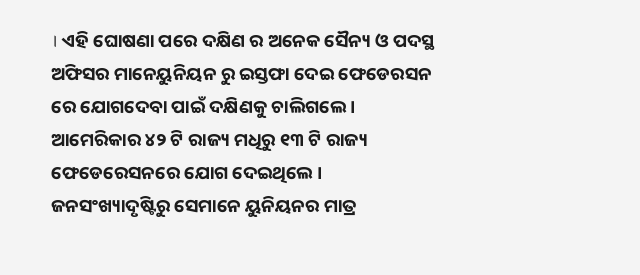। ଏହି ଘୋଷଣା ପରେ ଦକ୍ଷିଣ ର ଅନେକ ସୈନ୍ୟ ଓ ପଦସ୍ଥ ଅଫିସର ମାନେୟୁନିୟନ ରୁ ଇସ୍ତଫା ଦେଇ ଫେଡେରସନ ରେ ଯୋଗଦେବା ପାଇଁ ଦକ୍ଷିଣକୁ ଚାଲିଗଲେ । ଆମେରିକାର ୪୨ ଟି ରାଜ୍ୟ ମଧିରୁ ୧୩ ଟି ରାଜ୍ୟ ଫେଡେରେସନରେ ଯୋଗ ଦେଇଥିଲେ । ଜନସଂଖ୍ୟାଦୃଷ୍ଟିରୁ ସେମାନେ ୟୁନିୟନର ମାତ୍ର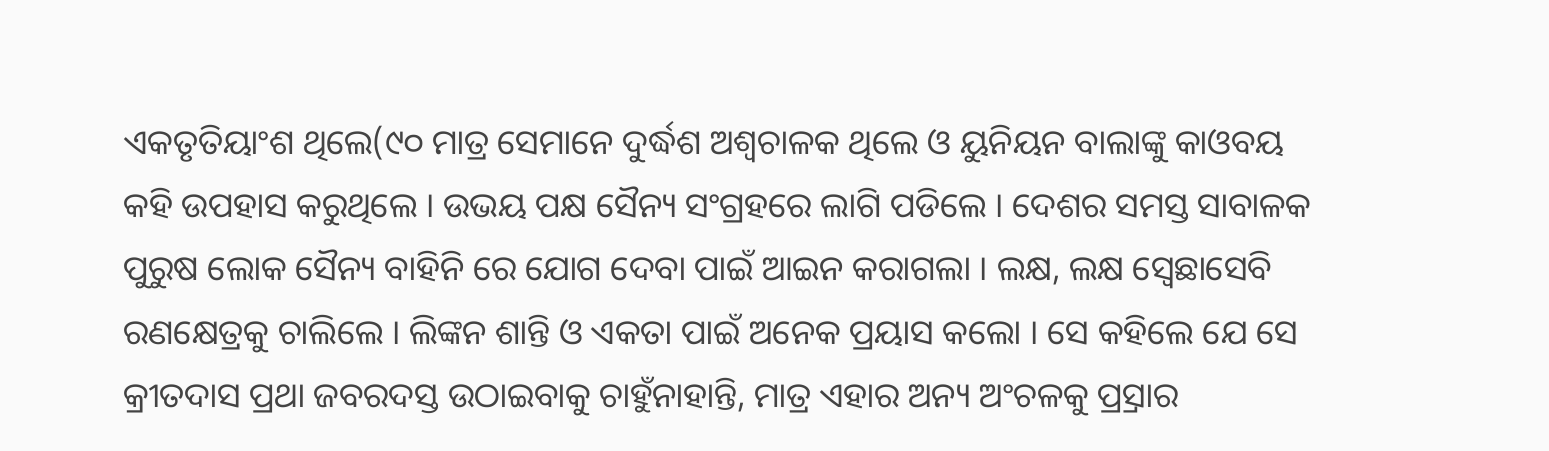ଏକତୃତିୟାଂଶ ଥିଲେ(୯୦ ମାତ୍ର ସେମାନେ ଦୁର୍ଦ୍ଧଶ ଅଶ୍ୱଚାଳକ ଥିଲେ ଓ ୟୁନିୟନ ବାଲାଙ୍କୁ କାଓବୟ କହି ଉପହାସ କରୁଥିଲେ । ଉଭୟ ପକ୍ଷ ସୈନ୍ୟ ସଂଗ୍ରହରେ ଲାଗି ପଡିଲେ । ଦେଶର ସମସ୍ତ ସାବାଳକ ପୁରୁଷ ଲୋକ ସୈନ୍ୟ ବାହିନି ରେ ଯୋଗ ଦେବା ପାଇଁ ଆଇନ କରାଗଲା । ଲକ୍ଷ, ଲକ୍ଷ ସ୍ୱେଛାସେବି ରଣକ୍ଷେତ୍ରକୁ ଚାଲିଲେ । ଲିଙ୍କନ ଶାନ୍ତି ଓ ଏକତା ପାଇଁ ଅନେକ ପ୍ରୟାସ କଲୋ । ସେ କହିଲେ ଯେ ସେ କ୍ରୀତଦାସ ପ୍ରଥା ଜବରଦସ୍ତ ଉଠାଇବାକୁ ଚାହୁଁନାହାନ୍ତି, ମାତ୍ର ଏହାର ଅନ୍ୟ ଅଂଚଳକୁ ପ୍ର୍ରସାର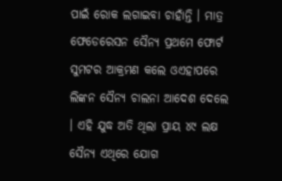ପାଇଁ ରୋକ ଲଗାଇବା ଚାହାଁନ୍ତି । ମାତ୍ର ଫେଡେରେସନ ସୈନ୍ୟ ପ୍ରଥମେ ଫୋର୍ଟ ସୁମଟର ଆକ୍ରମଣ କଲେ ଓଏହାପରେ ଲିଙ୍କନ ସୈନ୍ୟ ଚାଲନା ଆଦେଶ ଦେଲେ । ଏହି ଯୁଦ୍ଧ ଅତି ଥିଲା ପ୍ରାୟ ୪୯ ଲକ୍ଷ ସୈନ୍ୟ ଏଥିରେ ଯୋଗ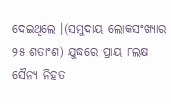ଦେଇଥିଲେ ।(ସମୁଦାୟ ଲୋକସଂଖ୍ୟାର ୨୫ ଶତାଂଶ) ଯୁଦ୍ଧରେ ପ୍ରାୟ ୮ଲକ୍ଷ ସୈନ୍ୟ ନିହତ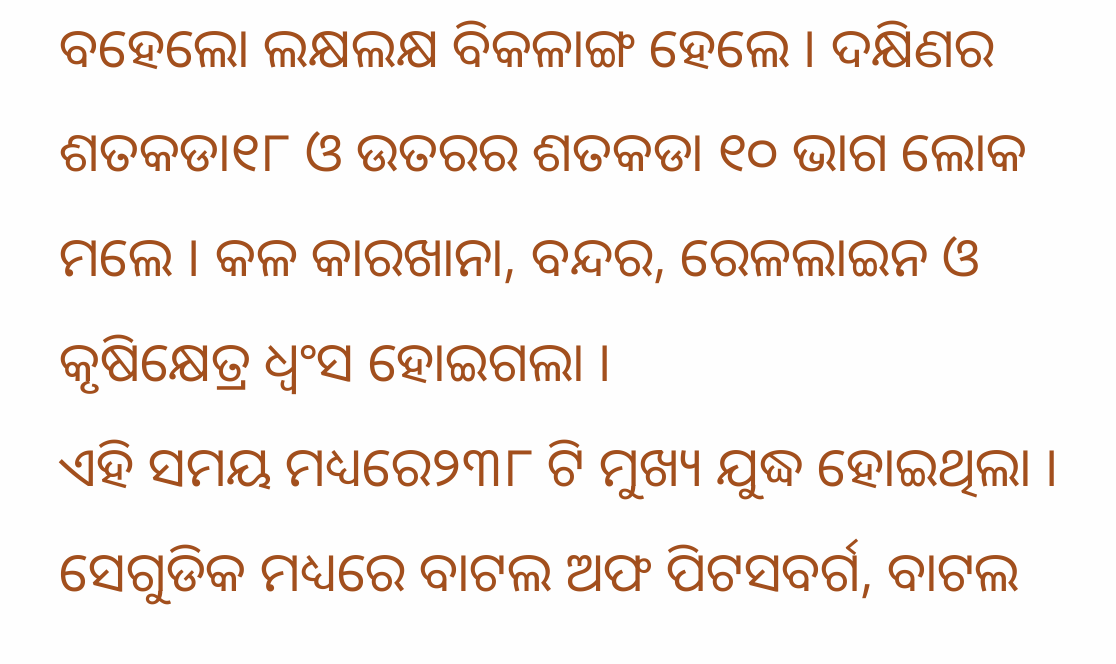ବହେଲୋ ଲକ୍ଷଲକ୍ଷ ବିକଳାଙ୍ଗ ହେଲେ । ଦକ୍ଷିଣର ଶତକଡା୧୮ ଓ ଉତରର ଶତକଡା ୧୦ ଭାଗ ଲୋକ ମଲେ । କଳ କାରଖାନା, ବନ୍ଦର, ରେଳଲାଇନ ଓ କୃଷିକ୍ଷେତ୍ର ଧ୍ୱଂସ ହୋଇଗଲା ।
ଏହି ସମୟ ମଧ୍ୟରେ୨୩୮ ଟି ମୁଖ୍ୟ ଯୁଦ୍ଧ ହୋଇଥିଲା । ସେଗୁଡିକ ମଧ୍ୟରେ ବାଟଲ ଅଫ ପିଟସବର୍ଗ, ବାଟଲ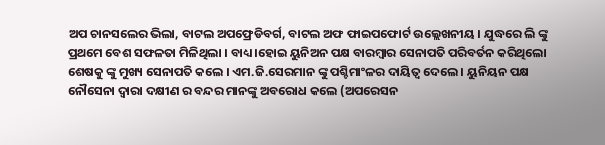ଅପ ଚାନସଲେର ଭିଲା, ବାଟଲ ଅପଫ୍ରେଡିବର୍ଗ, ବାଟଲ ଅଫ ଫାଇପଫୋର୍ଟ ଉଲ୍ଲେଖନୀୟ । ଯୁଦ୍ଧରେ ଲି ଙ୍କୁ ପ୍ରଥମେ ବେଶ ସଫଳତା ମିଳିଥିଲା । ବାଧ୍ୟ ।ହୋଇ ୟୁନିଅନ ପକ୍ଷ ବାରମ୍ବାର ସେନାପତି ପରିବର୍ତନ କରିଥିଲୋ ଶେଷକୁ ଙ୍କୁ ମୁଖ୍ୟ ସେନାପତି କଲେ । ଏମ.ଜି.ସେରମାନ ଙ୍କୁ ପଶ୍ଚିମାଂଳର ଦାୟିତ୍ୱ ଦେଲେ । ୟୁନିୟନ ପକ୍ଷ ନୌସେନା ଦ୍ୱାରା ଦକ୍ଷୀଣ ର ବନ୍ଦର ମାନଙ୍କୁ ଅବରୋଧ କଲେ (ଅପରେସନ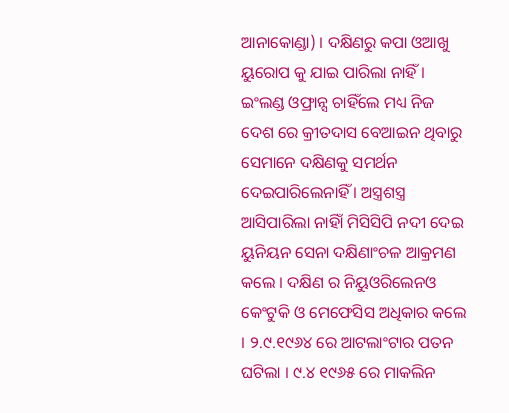ଆନାକୋଣ୍ଡା) । ଦକ୍ଷିଣରୁ କପା ଓଆଖୁ ୟୁରୋପ କୁ ଯାଇ ପାରିଲା ନାହିଁ । ଇଂଲଣ୍ଡ ଓଫ୍ରାନ୍ସ ଚାହିଁଲେ ମଧ୍ୟ ନିଜ ଦେଶ ରେ କ୍ରୀତଦାସ ବେଆଇନ ଥିବାରୁ ସେମାନେ ଦକ୍ଷିଣକୁ ସମର୍ଥନ ଦେଇପାରିଲେନାହିଁ । ଅସ୍ତ୍ରଶସ୍ତ୍ର ଆସିପାରିଲା ନାହିାଁ ମିସିସିପି ନଦୀ ଦେଇ ୟୁନିୟନ ସେନା ଦକ୍ଷିଣାଂଚଳ ଆକ୍ରମଣ କଲେ । ଦକ୍ଷିଣ ର ନିୟୁଓରିଲେନଓ କେଂଟୁକି ଓ ମେଫେସିସ ଅଧିକାର କଲେ । ୨.୯.୧୯୬୪ ରେ ଆଟଲାଂଟାର ପତନ ଘଟିଲା । ୯.୪ ୧୯୬୫ ରେ ମାକଲିନ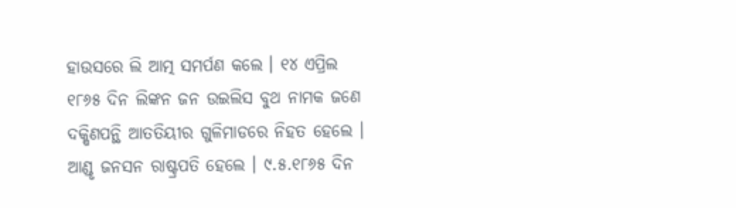ହାଉସରେ ଲି ଆତ୍ମ ସମର୍ପଣ କଲେ । ୧୪ ଏପ୍ରିଲ ୧୮୬୫ ଦିନ ଲିଙ୍କନ ଜନ ଉଇଲିସ ବୁଥ ନାମକ ଜଣେ ଦକ୍ଷିଣପନ୍ଥି ଆତତିୟୀର ଗୁଳିମାଡରେ ନିହତ ହେଲେ । ଆଣ୍ଡୃ ଜନସନ ରାଷ୍ଟ୍ରପତି ହେଲେ । ୯.୫.୧୮୬୫ ଦିନ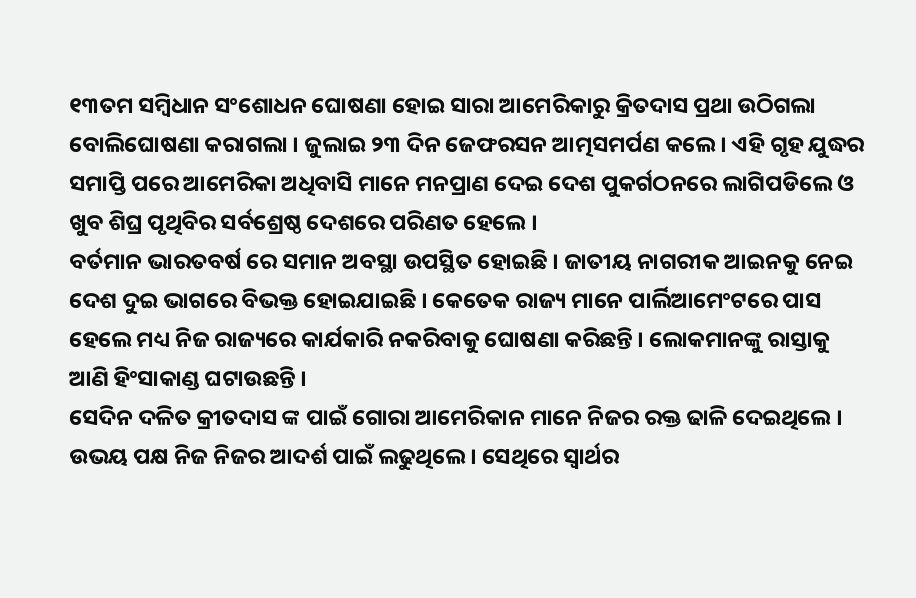୧୩ତମ ସମ୍ବିଧାନ ସଂଶୋଧନ ଘୋଷଣା ହୋଇ ସାରା ଆମେରିକାରୁ କ୍ରିତଦାସ ପ୍ରଥା ଉଠିଗଲା ବୋଲିଘୋଷଣା କରାଗଲା । ଜୁଲାଇ ୨୩ ଦିନ ଜେଫରସନ ଆତ୍ମସମର୍ପଣ କଲେ । ଏହି ଗୃହ ଯୁଦ୍ଧର ସମାପ୍ତି ପରେ ଆମେରିକା ଅଧିବାସି ମାନେ ମନପ୍ରାଣ ଦେଇ ଦେଶ ପୁକର୍ଗଠନରେ ଲାଗିପଡିଲେ ଓ ଖୁବ ଶିଘ୍ର ପୃଥିବିର ସର୍ବଶ୍ରେଷ୍ଠ ଦେଶରେ ପରିଣତ ହେଲେ ।
ବର୍ତମାନ ଭାରତବର୍ଷ ରେ ସମାନ ଅବସ୍ଥା ଉପସ୍ଥିତ ହୋଇଛି । ଜାତୀୟ ନାଗରୀକ ଆଇନକୁ ନେଇ ଦେଶ ଦୁଇ ଭାଗରେ ବିଭକ୍ତ ହୋଇଯାଇଛି । କେତେକ ରାଜ୍ୟ ମାନେ ପାର୍ଲିଆମେଂଟରେ ପାସ ହେଲେ ମଧ୍ୟ ନିଜ ରାଜ୍ୟରେ କାର୍ଯକାରି ନକରିବାକୁ ଘୋଷଣା କରିଛନ୍ତି । ଲୋକମାନଙ୍କୁ ରାସ୍ତାକୁ ଆଣି ହିଂସାକାଣ୍ଡ ଘଟାଉଛନ୍ତି ।
ସେଦିନ ଦଳିତ କ୍ରୀତଦାସ ଙ୍କ ପାଇଁ ଗୋରା ଆମେରିକାନ ମାନେ ନିଜର ରକ୍ତ ଢାଳି ଦେଇଥିଲେ । ଉଭୟ ପକ୍ଷ ନିଜ ନିଜର ଆଦର୍ଶ ପାଇଁ ଲଢୁଥିଲେ । ସେଥିରେ ସ୍ୱାର୍ଥର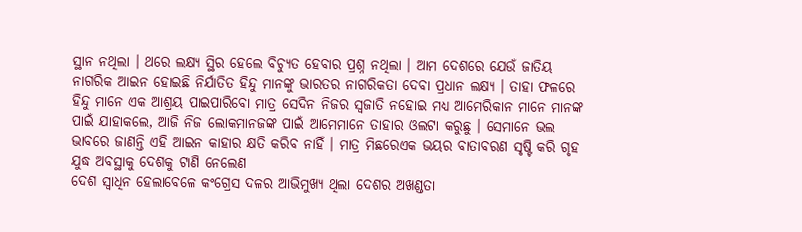ସ୍ଥାନ ନଥିଲା । ଥରେ ଲକ୍ଷ୍ୟ ସ୍ଥିର ହେଲେ ବିଚ୍ୟୁତ ହେବାର ପ୍ରଶ୍ନ ନଥିଲା । ଆମ ଦେଶରେ ଯେଉଁ ଜାତିୟ ନାଗରିକ ଆଇନ ହୋଇଛି ନିର୍ଯାତିତ ହିନ୍ଦୁ ମାନଙ୍କୁ ଭାରତର ନାଗରିକତା ଦେବା ପ୍ରଧାନ ଲକ୍ଷ୍ୟ । ତାହା ଫଳରେ ହିନ୍ଦୁ ମାନେ ଏକ ଆଶ୍ରୟ ପାଇପାରିବୋ ମାତ୍ର ସେଦିନ ନିଜର ସ୍ୱଜାତି ନହୋଇ ମଧ୍ୟ ଆମେରିକାନ ମାନେ ମାନଙ୍କ ପାଇଁ ଯାହାକଲେ, ଆଜି ନିଜ ଲୋକମାନଜଙ୍କ ପାଇଁ ଆମେମାନେ ତାହାର ଓଲଟା କରୁଛୁ । ସେମାନେ ଭଲ ଭାବରେ ଜାଣନ୍ତି ଏହି ଆଇନ କାହାର କ୍ଷତି କରିବ ନାହିଁ । ମାତ୍ର ମିଛରେଏକ ଭୟର ବାତାବରଣ ସୃଷ୍ଟି କରି ଗୃହ ଯୁଦ୍ଧ ଅବସ୍ଥାକୁ ଦେଶକୁ ଟାଣି ନେଲେଣ
ଦେଶ ସ୍ୱାଧିନ ହେଲାବେଳେ କଂଗ୍ରେସ ଦଳର ଆଭିମୁଖ୍ୟ ଥିଲା ଦେଶର ଅଖଣ୍ଡତା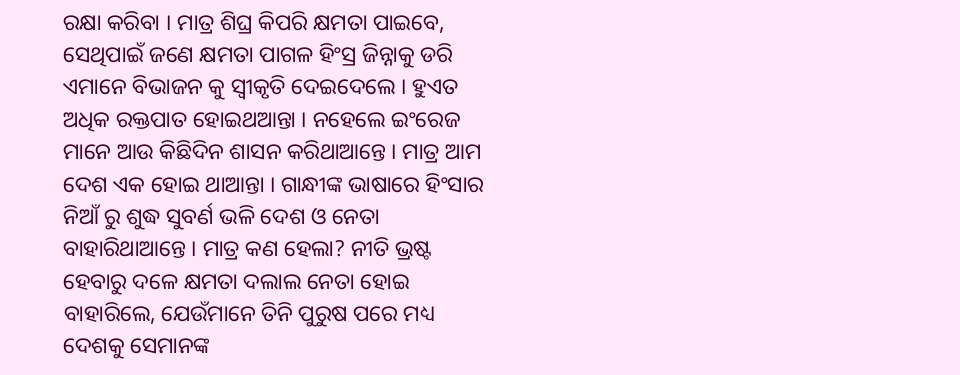ରକ୍ଷା କରିବା । ମାତ୍ର ଶିଘ୍ର କିପରି କ୍ଷମତା ପାଇବେ, ସେଥିପାଇଁ ଜଣେ କ୍ଷମତା ପାଗଳ ହିଂସ୍ର ଜିନ୍ନାକୁ ଡରି ଏମାନେ ବିଭାଜନ କୁ ସ୍ୱୀକୃତି ଦେଇଦେଲେ । ହୁଏତ ଅଧିକ ରକ୍ତପାତ ହୋଇଥଆନ୍ତା । ନହେଲେ ଇଂରେଜ ମାନେ ଆଉ କିଛିଦିନ ଶାସନ କରିଥାଆନ୍ତେ । ମାତ୍ର ଆମ ଦେଶ ଏକ ହୋଇ ଥାଆନ୍ତା । ଗାନ୍ଧୀଙ୍କ ଭାଷାରେ ହିଂସାର ନିଆଁ ରୁ ଶୁଦ୍ଧ ସୁବର୍ଣ ଭଳି ଦେଶ ଓ ନେତା ବାହାରିଥାଆନ୍ତେ । ମାତ୍ର କଣ ହେଲା? ନୀତି ଭ୍ରଷ୍ଟ ହେବାରୁ ଦଳେ କ୍ଷମତା ଦଲାଲ ନେତା ହୋଇ ବାହାରିଲେ, ଯେଉଁମାନେ ତିନି ପୁରୁଷ ପରେ ମଧ୍ୟ ଦେଶକୁ ସେମାନଙ୍କ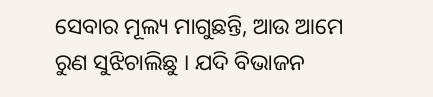ସେବାର ମୂଲ୍ୟ ମାଗୁଛନ୍ତି, ଆଉ ଆମେ ରୁଣ ସୁଝିଚାଲିଛୁ । ଯଦି ବିଭାଜନ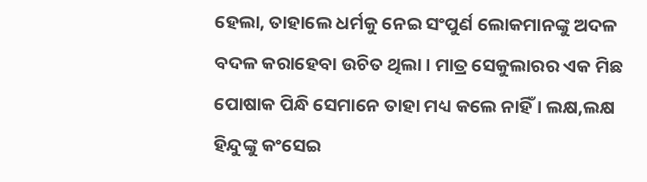ହେଲା, ତାହାଲେ ଧର୍ମକୁ ନେଇ ସଂପୁର୍ଣ ଲୋକମାନଙ୍କୁ ଅଦଳ ବଦଳ କରାହେବା ଉଚିତ ଥିଲା । ମାତ୍ର ସେକୁଲାରର ଏକ ମିଛ ପୋଷାକ ପିନ୍ଧି ସେମାନେ ତାହା ମଧ୍ୟ କଲେ ନାହିଁ । ଲକ୍ଷ,ଲକ୍ଷ ହିନ୍ଦୁଙ୍କୁ କଂସେଇ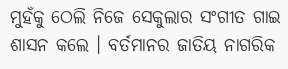ମୁହଁକୁ ଠେଲି ନିଜେ ସେକୁଲାର ସଂଗୀତ ଗାଇ ଶାସନ କଲେ । ବର୍ତମାନର ଜାତିୟ ନାଗରିକ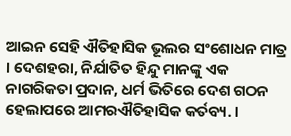ଆଇନ ସେହି ଐତିହାସିକ ଭୂଲର ସଂଶୋଧନ ମାତ୍ର । ଦେଶହରା, ନିର୍ଯାତିତ ହିନ୍ଦୁ ମାନଙ୍କୁ ଏକ ନାଗରିକତା ପ୍ରଦାନ, ଧର୍ମ ଭିତିରେ ଦେଶ ଗଠନ ହେଲାପରେ ଆମରଐତିହାସିକ କର୍ତବ୍ୟ. ।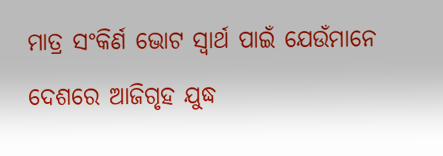ମାତ୍ର ସଂକିର୍ଣ ଭୋଟ ସ୍ୱାର୍ଥ ପାଇଁ ଯେଉଁମାନେ ଦେଶରେ ଆଜିଗୃହ ଯୁଦ୍ଧ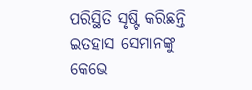ପରିସ୍ଥିତି ସୃଷ୍ଟି କରିଛନ୍ତି ଇତହାସ ସେମାନଙ୍କୁ କେଭେ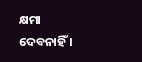କ୍ଷମା ଦେବନାହିଁ ।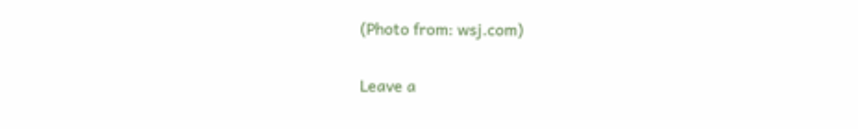(Photo from: wsj.com)

Leave a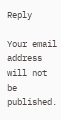Reply

Your email address will not be published.